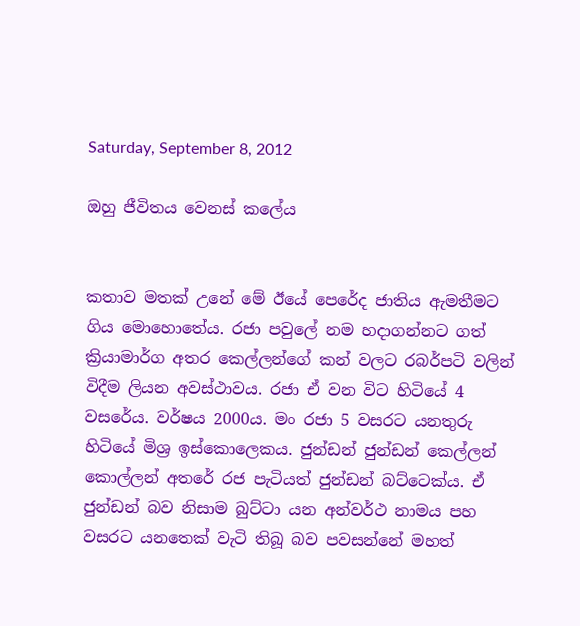Saturday, September 8, 2012

ඔහු ජීවිතය වෙනස් කලේය


කතාව මතක් උනේ මේ ඊයේ පෙරේද ජාතිය ඇමතීමට ගිය මොහොතේය. රජා පවුලේ නම හදාගන්නට ගත් ක්‍රියාමාර්ග අතර කෙල්ලන්ගේ කන් වලට රබර්පටි වලින් විදීම ලියන අවස්ථාවය. රජා ඒ වන විට හිටියේ 4 වසරේය. වර්ෂය 2000ය. මං රජා 5 වසරට යනතුරු හිටියේ මිශ්‍ර ඉස්කොලෙකය. ජුන්ඩන් ජුන්ඩන් කෙල්ලන් කොල්ලන් අතරේ රජ පැටියත් ජුන්ඩන් බට්ටෙක්ය. ඒ ජුන්ඩන් බව නිසාම බුට්ටා යන අන්වර්ථ නාමය පහ වසරට යනතෙක් වැටි තිබූ බව පවසන්නේ මහත්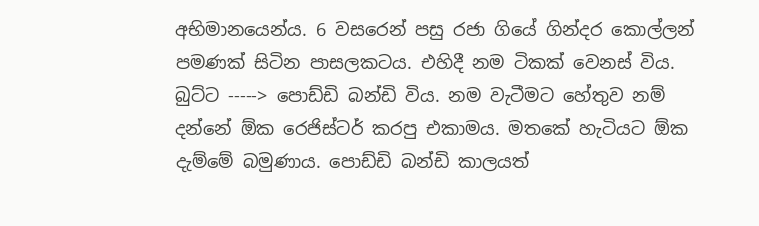අභිමානයෙන්ය. 6 වසරෙන් පසු රජා ගියේ ගින්දර කොල්ලන් පමණක් සිටින පාසලකටය. එහිදී නම ටිකක් වෙනස් විය. බුට්ට -----> පොඩ්ඩි බන්ඩි විය. නම වැටීමට හේතුව නම් දන්නේ ඕක රෙජිස්ටර් කරපු එකාමය. මතකේ හැටියට ඕක දැම්මේ බමුණාය. පොඩ්ඩි බන්ඩි කාලයත්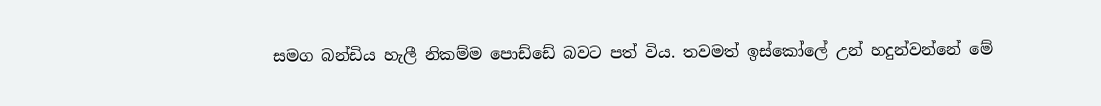සමග බන්ඩිය හැලී නිකම්ම පොඩ්ඩේ බවට පත් විය. තවමත් ඉස්කෝලේ උන් හදුන්වන්නේ මේ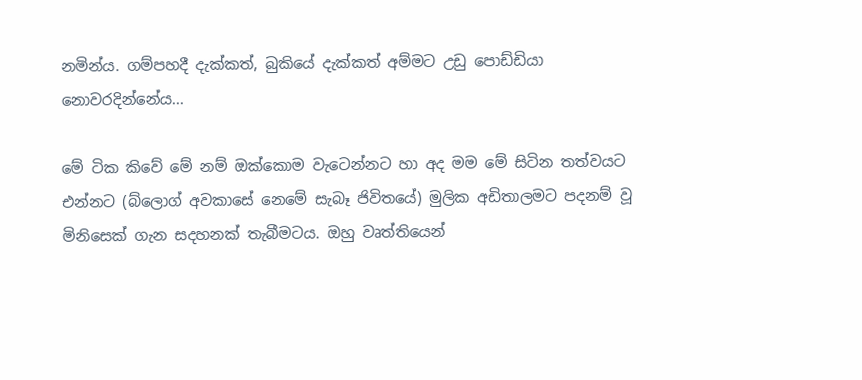නමින්ය. ගම්පහදී දැක්කත්, බුකියේ දැක්කත් අම්මට උඩු පොඩ්ඩියා නොවරදින්නේය...

මේ ටික කිවේ මේ නම් ඔක්කොම වැටෙන්නට හා අද මම මේ සිටින තත්වයට එන්නට (බ්ලොග් අවකාසේ නෙමේ සැබෑ ජිවිතයේ) මුලික අඩිතාලමට පදනම් වූ මිනිසෙක් ගැන සදහනක් තැබීමටය. ඔහු වෘත්තියෙන්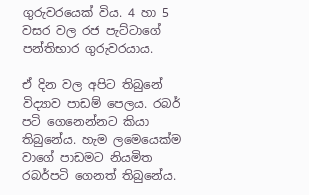ගුරුවරයෙක් විය. 4 හා 5 වසර වල රජ පැට්ටාගේ පන්තිභාර ගුරුවරයාය.

ඒ දින වල අපිට තිබුනේ විද්‍යාව පාඩම් පෙලය. රබර් පටි ගෙනෙන්නට කියා තිබුනේය. හැම ලමෙයෙක්ම වාගේ පාඩමට නියමිත රබර්පටි ගෙනත් තිබුනේය.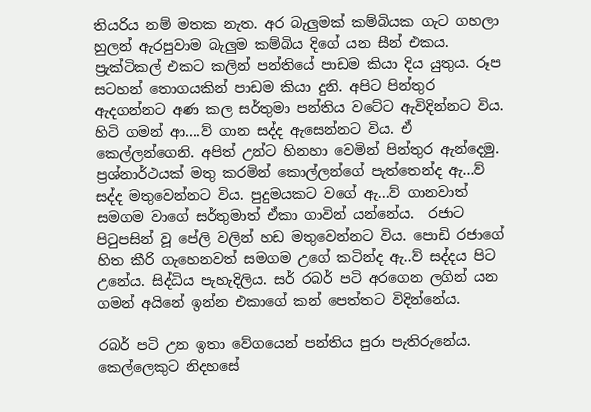තියරිය නම් මතක නැත. අර බැලුමක් කම්බියක ගැට ගහලා හුලන් ඇරපුවාම බැලුම කම්බිය දිගේ යන සීන් එකය. ප්‍රැක්ටිකල් එකට කලින් පන්තියේ පාඩම කියා දිය යුතුය. රූප සටහන් තොගයකින් පාඩම කියා දුනි. අපිට පින්තුර ඇදගන්නට අණ කල සර්තුමා පන්තිය වටේට ඇවිදින්නට විය. හිටි ගමන් ආ....ව් ගාන සද්ද ඇසෙන්නට විය. ඒ කෙල්ලන්ගෙනි. අපිත් උන්ට හිනහා වෙමින් පින්තුර ඇන්දෙමු. ප්‍රශ්නාර්ථයක් මතු කරමින් කොල්ලන්ගේ පැත්තෙන්ද ඇ...ව් සද්ද මතුවෙන්නට විය. පුදුමයකට වගේ ඇ...ව් ගානවාත් සමගම වාගේ සර්තුමාත් ඒකා ගාවින් යන්නේය.  රජාට පිටුපසින් වූ පේලි වලින් හඩ මතුවෙන්නට විය. පොඩි රජාගේ හිත කීරි ගැහෙනවත් සමගම උගේ කටින්ද ඇ..ව් සද්දය පිට උනේය. සිද්ධිය පැහැදිලිය. සර් රබර් පටි අරගෙන ලගින් යන ගමන් අයිනේ ඉන්න එකාගේ කන් පෙත්තට විදින්නේය.

රබර් පටි උන ඉතා වේගයෙන් පන්තිය පුරා පැතිරුනේය. කෙල්ලෙකුට නිදහසේ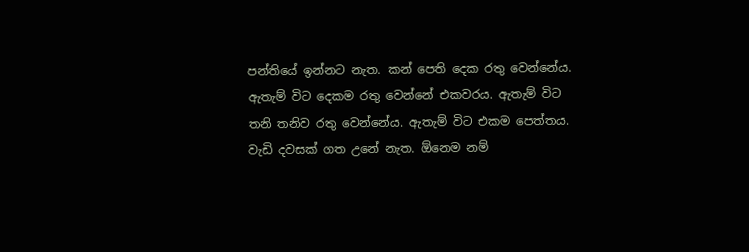පන්තියේ ඉන්නට නැත. කන් පෙති දෙක රතු වෙන්නේය. ඇතැම් විට දෙකම රතු වෙන්නේ එකවරය. ඇතැම් විට තනි තනිව රතු වෙන්නේය. ඇතැම් විට එකම පෙත්තය. වැඩි දවසක් ගත උනේ නැත. ඕනෙම නම්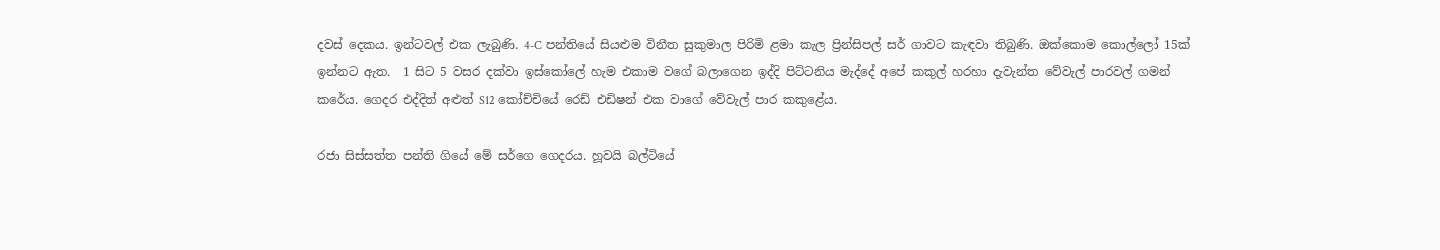දවස් දෙකය. ඉන්ටවල් එක ලැබුණි. 4-C පන්තියේ සියළුම විනීත සුකුමාල පිරිමි ළමා කැල ප්‍රින්සිපල් සර් ගාවට කැඳවා තිබුණි. ඔක්කොම කොල්ලෝ 15ක් ඉන්නට ඇත.  1 සිට 5 වසර දක්වා ඉස්කෝලේ හැම එකාම වගේ බලාගෙන ඉද්දි පිට්ටනිය මැද්දේ අපේ කකුල් හරහා දැවැන්ත වේවැල් පාරවල් ගමන් කරේය. ගෙදර එද්දිත් අළුත් S12 කෝච්චියේ රෙඩ් එඩිෂන් එක වාගේ වේවැල් පාර කකුළේය.

රජා සිස්සත්ත පන්ති ගියේ මේ සර්ගෙ ගෙදරය. හූවයි බල්ටියේ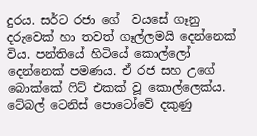දුරය. සර්ට රජා ගේ  වයසේ ගෑනු දරුවෙක් හා තවත් ගෑල්ලමයි දෙන්නෙක් විය. පන්තියේ හිටියේ කොල්ලෝ දෙන්නෙක් පමණය. ඒ රජ සහ උගේ බොක්කේ ෆිට් එකක් වූ කොල්ලෙක්ය. ටේබල් ටෙනිස් පොටෝවේ දකුණු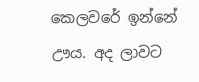කෙලවරේ ඉන්නේ ඌය. අද ලාවට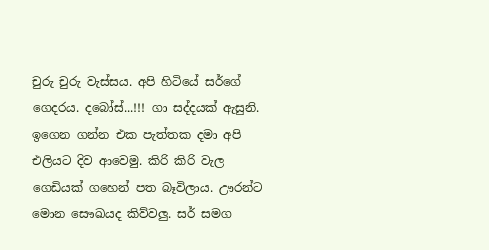චුරු චුරු වැස්සය. අපි හිටියේ සර්ගේ ගෙදරය. දබෝස්...!!! ගා සද්දයක් ඇසුනි. ඉගෙන ගන්න එක පැත්තක දමා අපි එලියට දිව ආවෙමු. කිරි කිරි වැල ගෙඩියක් ගහෙන් පත බෑවිලාය. ඌරන්ට මොන සෞඛයද කිව්වලු. සර් සමග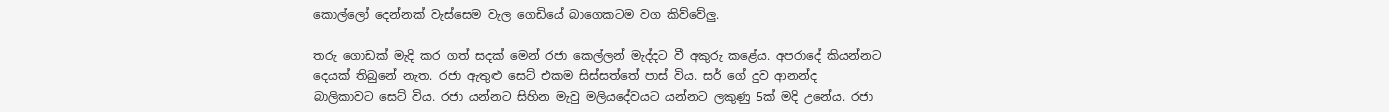කොල්ලෝ දෙන්නක් වැස්සෙම වැල ගෙඩියේ බාගෙකටම වග කිව්වේලු.

තරු ගොඩක් මැදි කර ගත් සදක් මෙන් රජා කෙල්ලන් මැද්දට වී අකුරු කළේය. අපරාදේ කියන්නට දෙයක් තිබුනේ නැත. රජා ඇතුළු සෙට් එකම සිස්සත්තේ පාස් විය. සර් ගේ දුව ආනන්ද බාලිකාවට සෙට් විය. රජා යන්නට සිහින මැවු මලියදේවයට යන්නට ලකුණු 5ක් මදි උනේය. රජා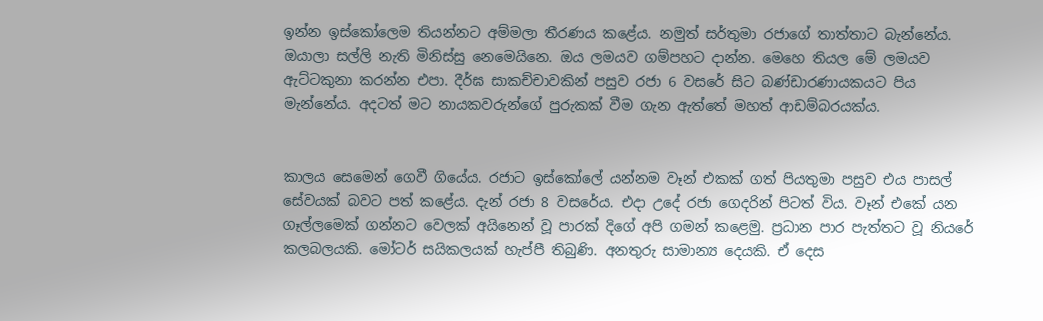ඉන්න ඉස්කෝලෙම තියන්නට අම්මලා තීරණය කළේය. නමුත් සර්තුමා රජාගේ තාත්තාට බැන්නේය. ඔයාලා සල්ලි නැති මිනිස්සු නෙමෙයිනෙ. ඔය ලමයව ගම්පහට දාන්න. මෙහෙ තියල මේ ලමයව ඇට්ටකුනා කරන්න එපා. දීර්ඝ සාකච්චාවකින් පසුව රජා 6 වසරේ සිට බණ්ඩාරණායකයට පිය මැන්නේය. අදටත් මට නායකවරුන්ගේ පුරුකක් වීම ගැන ඇත්තේ මහත් ආඩම්බරයක්ය.


කාලය සෙමෙන් ගෙවී ගියේය. රජාට ඉස්කෝලේ යන්නම වෑන් එකක් ගත් පියතුමා පසුව එය පාසල් සේවයක් බවට පත් කළේය. දැන් රජා 8 වසරේය. එදා උදේ රජා ගෙදරින් පිටත් විය. වෑන් එකේ යන ගෑල්ලමෙක් ගන්නට වෙලක් අයිනෙන් වූ පාරක් දිගේ අපි ගමන් කළෙමු. ප්‍රධාන පාර පැත්තට වූ නියරේ කලබලයකි. මෝටර් සයිකලයක් හැප්පී තිබුණි. අනතුරු සාමාන්‍ය දෙයකි. ඒ දෙස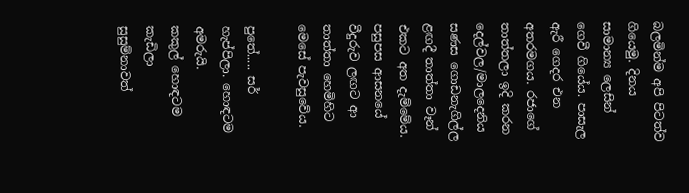බලමින්ම අපි පිටත්ව ගියෙමු. දිනය සාමාන්‍ය ලෙසින් ගෙවී ගියේය. පාසැල ඇරී ගෙදර එන අතරමගය. රජාගේ තාත්තලා ඉදි කරන දෙල්වල/මාලදෙනිය සණස ගොඩනැගිල්ල ළඟදී තාත්තා වෑන් එකට අත දැම්මේය. පසුපස ආසනයේ වීදුරුව ලඟට ආ තාත්තා හෙමිහිට මෙසේ පැවසුවේය.

පුතේ..... සර් හැප්පිලා. හොඳටම අමරුයි.
කකුල් හොඳටම කැඩිලා
සුසුම්නාවත්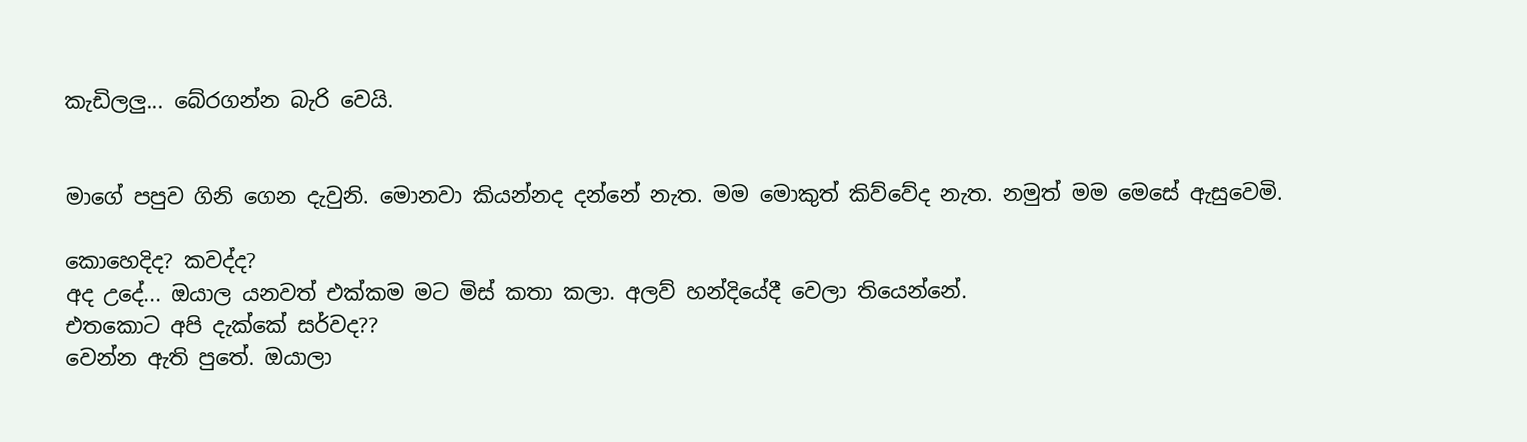කැඩිලලු... බේරගන්න බැරි වෙයි.


මාගේ පපුව ගිනි ගෙන දැවුනි. මොනවා කියන්නද දන්නේ නැත. මම මොකුත් කිව්වේද නැත. නමුත් මම මෙසේ ඇසුවෙමි.

කොහෙදිද? කවද්ද?
අද උදේ... ඔයාල යනවත් එක්කම මට මිස් කතා කලා. අලව් හන්දියේදී වෙලා තියෙන්නේ.
එතකොට අපි දැක්කේ සර්වද??
වෙන්න ඇති පුතේ. ඔයාලා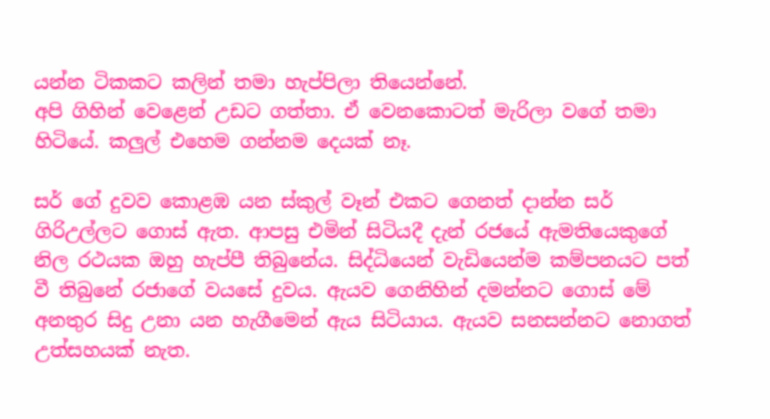යන්න ටිකකට කලින් තමා හැප්පිලා තියෙන්නේ.
අපි ගිහින් වෙළෙන් උඩට ගත්තා. ඒ වෙනකොටත් මැරිලා වගේ තමා හිටියේ. කලුල් එහෙම ගන්නම දෙයක් නෑ.

සර් ගේ දුවව කොළඹ යන ස්කුල් වෑන් එකට ගෙනත් දාන්න සර් ගිරිඋල්ලට ගොස් ඇත. ආපසු එමින් සිටියදී දැන් රජයේ ඇමතියෙකුගේ නිල රථයක ඔහු හැප්පී තිබුනේය. සිද්ධියෙන් වැඩියෙන්ම කම්පනයට පත් වී තිබුනේ රජාගේ වයසේ දුවය. ඇයව ගෙනිහින් දමන්නට ගොස් මේ අනතුර සිදු උනා යන හැගීමෙන් ඇය සිටියාය. ඇයව සනසන්නට නොගත් උත්සහයක් නැත.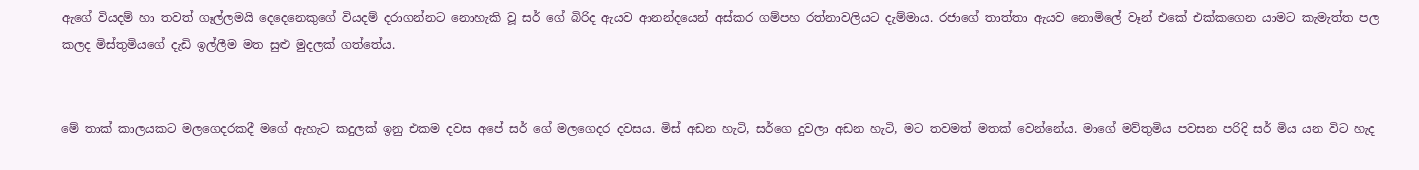ඇගේ වියදම් හා තවත් ගෑල්ලමයි දෙදෙනෙකුගේ වියදම් දරාගන්නට නොහැකි වූ සර් ගේ බිරිද ඇයව ආනන්දයෙන් අස්කර ගම්පහ රත්නාවලියට දැම්මාය. රජාගේ තාත්තා ඇයව නොමිලේ වෑන් එකේ එක්කගෙන යාමට කැමැත්ත පල කලද මිස්තුමියගේ දැඩි ඉල්ලීම මත සුළු මුදලක් ගත්තේය.


මේ තාක් කාලයකට මලගෙදරකදී මගේ ඇහැට කදුලක් ඉනු එකම දවස අපේ සර් ගේ මලගෙදර දවසය. මිස් අඩන හැටි, සර්ගෙ දුවලා අඩන හැටි, මට තවමත් මතක් වෙන්නේය. මාගේ මව්තුමිය පවසන පරිදි සර් මිය යන විට හැද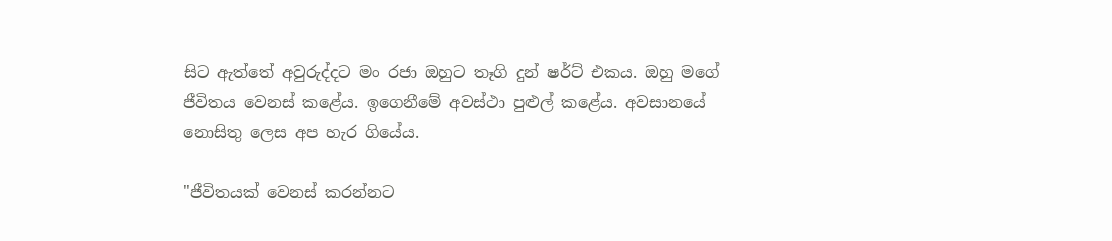සිට ඇත්තේ අවුරුද්දට මං රජා ඔහුට තෑගි දුන් ෂර්ට් එකය. ඔහු මගේ ජීවිතය වෙනස් කළේය. ඉගෙනීමේ අවස්ථා පුළුල් කළේය. අවසානයේ නොසිතු ලෙස අප හැර ගියේය.

"ජීවිතයක් වෙනස් කරන්නට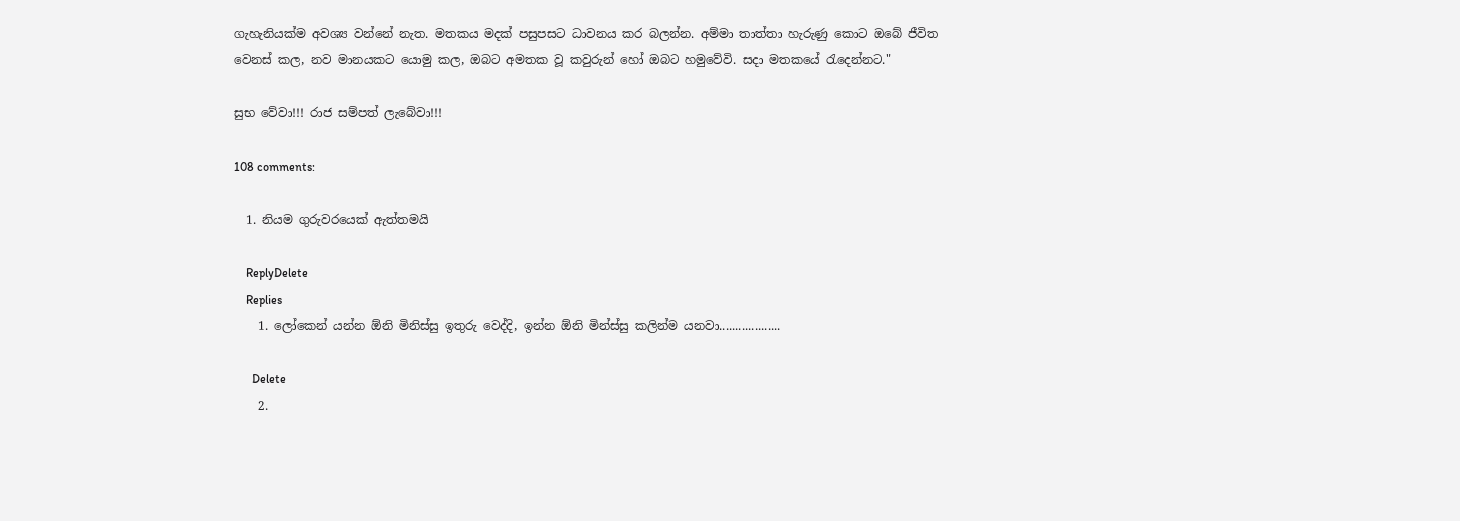ගැහැනියක්ම අවශ්‍ය වන්නේ නැත. මතකය මදක් පසුපසට ධාවනය කර බලන්න. අම්මා තාත්තා හැරුණු කොට ඔබේ ජීවිත වෙනස් කල, නව මානයකට යොමු කල, ඔබට අමතක වූ කවුරුන් හෝ ඔබට හමුවේවි. සදා මතකයේ රැදෙන්නට."

සුභ වේවා!!! රාජ සම්පත් ලැබේවා!!!

108 comments:

  1. නියම ගුරුවරයෙක් ඇත්තමයි

    ReplyDelete
    Replies
    1. ලෝකෙන් යන්න ඕනි මිනිස්සු ඉතුරු වෙද්දි, ඉන්න ඕනි මින්ස්සු කලින්ම යනවා...................

      Delete
    2.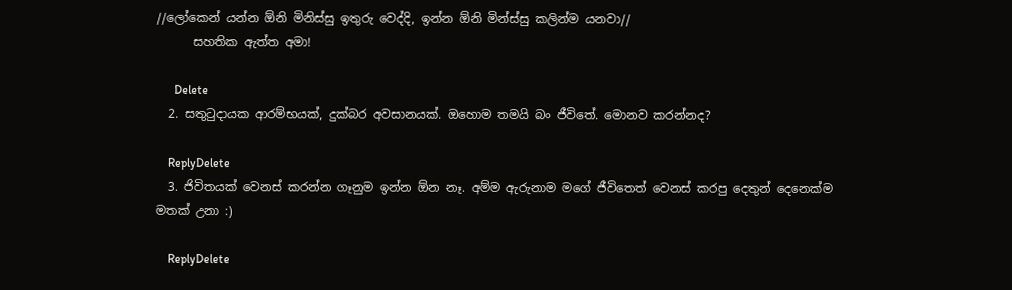//ලෝකෙන් යන්න ඕනි මිනිස්සු ඉතුරු වෙද්දි, ඉන්න ඕනි මින්ස්සු කලින්ම යනවා//
      සහතික ඇත්ත අමා!

      Delete
  2. සතුටුදායක ආරම්භයක්, දුක්බර අවසානයක්. ඔහොම තමයි බං ජීවිතේ. මොනව කරන්නද?

    ReplyDelete
  3. ජිවිතයක් වෙනස් කරන්න ගෑනුම ඉන්න ඕන නෑ. අම්ම ඇරුනාම මගේ ජීවිතෙත් වෙනස් කරපු දෙතුන් දෙනෙක්ම මතක් උනා :)

    ReplyDelete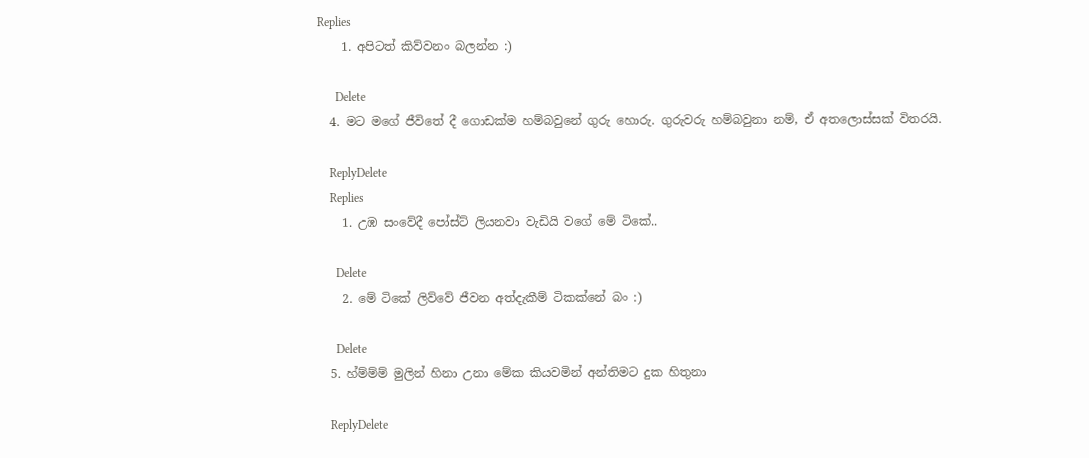Replies
    1. අපිටත් කිව්වනං බලන්න :)

      Delete
  4. මට මගේ ජීවිතේ දී ගොඩක්ම හම්බවුනේ ගුරු හොරු. ගුරුවරු හම්බවුනා නම්, ඒ අතලොස්සක් විතරයි.

    ReplyDelete
    Replies
    1. උඹ සංවේදී පෝස්ට් ලියනවා වැඩියි වගේ මේ ටිකේ..

      Delete
    2. මේ ටිකේ ලිව්වේ ජීවන අත්දැකීම් ටිකක්නේ බං :)

      Delete
  5. හ්ම්ම්ම් මුලින් හිනා උනා මේක කියවමින් අන්තිමට දුක හිතුනා

    ReplyDelete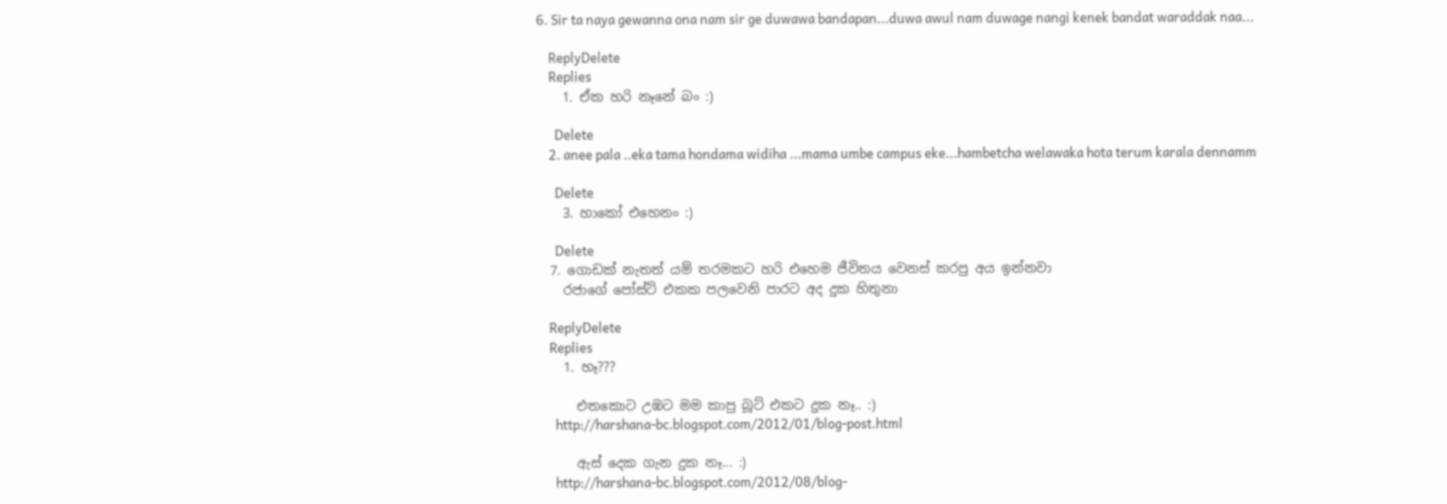6. Sir ta naya gewanna ona nam sir ge duwawa bandapan...duwa awul nam duwage nangi kenek bandat waraddak naa...

    ReplyDelete
    Replies
    1. ඒක හරි නෑනේ බං :)

      Delete
    2. anee pala ..eka tama hondama widiha ...mama umbe campus eke...hambetcha welawaka hota terum karala dennamm

      Delete
    3. හාකෝ එහෙනං :)

      Delete
  7. ගොඩක් නැතත් යම් තරමකට හරි එහෙම ජීවිතය වෙනස් කරපු අය ඉන්නවා
    රජාගේ පෝස්ට් එකක පලවෙනි පාරට අද දුක හිතුනා

    ReplyDelete
    Replies
    1. හෑ???

      එතකොට උඹට මම කාපු බූට් එකට දුක නෑ.. :)
      http://harshana-bc.blogspot.com/2012/01/blog-post.html

      ඇස් දෙක ගැන දුක නෑ... :)
      http://harshana-bc.blogspot.com/2012/08/blog-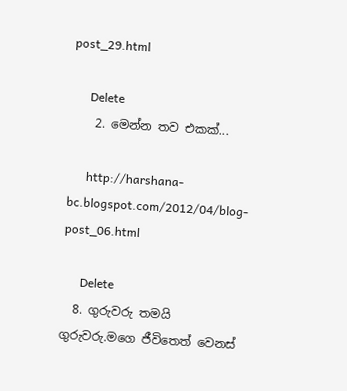post_29.html

      Delete
    2. මෙන්න තව එකක්...

      http://harshana-bc.blogspot.com/2012/04/blog-post_06.html

      Delete
  8. ගුරුවරු තමයි ගුරුවරු.මගෙ ජීවිතෙත් වෙනස්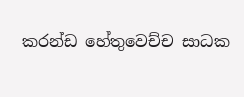කරන්ඩ හේතුවෙච්ච සාධක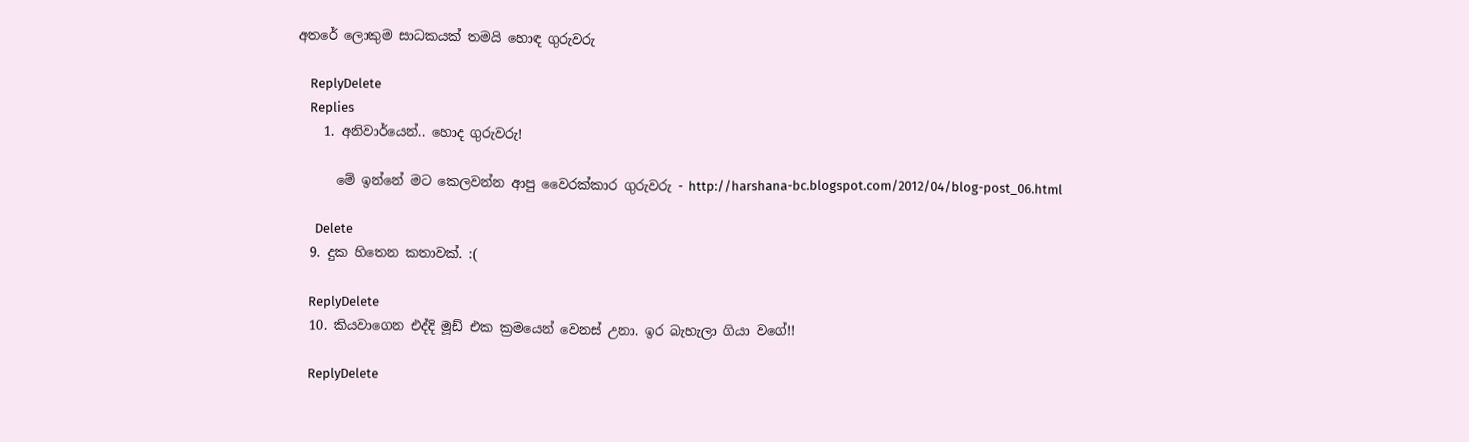අතරේ ලොකුම සාධකයක් තමයි හොඳ ගුරුවරු

    ReplyDelete
    Replies
    1. අනිවාර්යෙන්.. හොද ගුරුවරු!

      මේ ඉන්නේ මට කෙලවන්න ආපු වෛරක්කාර ගුරුවරු - http://harshana-bc.blogspot.com/2012/04/blog-post_06.html

      Delete
  9. දුක හිතෙන කතාවක්. :(

    ReplyDelete
  10. කියවාගෙන එද්දි මූඩ් එක ක්‍රමයෙන් වෙනස් උනා. ඉර බැහැලා ගියා වගේ!!

    ReplyDelete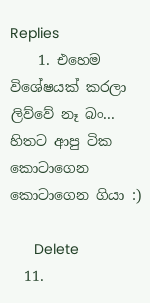Replies
    1. එහෙම විශේෂයක් කරලා ලිව්වේ නෑ බං... හිතට ආපු ටික කොටාගෙන කොටාගෙන ගියා :)

      Delete
  11.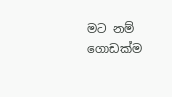මට නම් ගොඩක්ම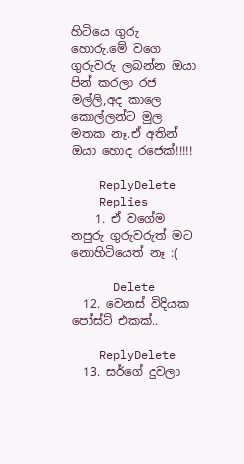හිටියෙ ගුරු හොරු.මේ වගෙ ගුරුවරු ලබන්න ඔයා පින් කරලා රජ මල්ලි,අද කාලෙ කොල්ලන්ට මුල මතක නෑ.ඒ අතින් ඔයා හොද රජෙක්!!!!!

    ReplyDelete
    Replies
    1. ඒ වගේම නපුරු ගුරුවරුත් මට නොහිටියෙත් නෑ :(

      Delete
  12. වෙනස් විදියක පෝස්ට් එකක්..

    ReplyDelete
  13. සර්ගේ දුවලා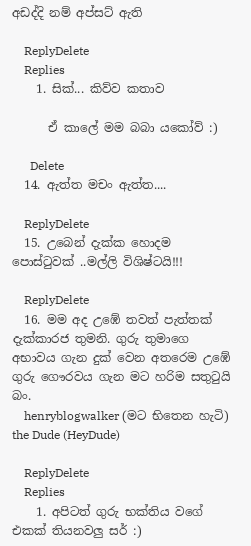අඩද්දි නම් අප්සට් ඇති

    ReplyDelete
    Replies
    1. සික්... කිව්ව කතාව

      ඒ කාලේ මම බබා යකෝව් :)

      Delete
  14. ඇත්ත මචං ඇත්ත....

    ReplyDelete
  15. උබෙන් දැක්ක හොදම පොස්ටුවක් ..මල්ලි විශිෂ්ටයි!!!

    ReplyDelete
  16. මම අද උඹේ තවත් පැත්තක් දැක්කාරජ තුමනි. ගුරු තුමාගෙ අභාවය ගැන දුක් වෙන අතරෙම උඹේ ගුරු ගෞරවය ගැන මට හරිම සතු‍ටුයි බං.
    henryblogwalker (මට භිතෙන හැටි) the Dude (HeyDude)

    ReplyDelete
    Replies
    1. අපිටත් ගුරු භක්තිය වගේ එකක් තියනවලු සර් :)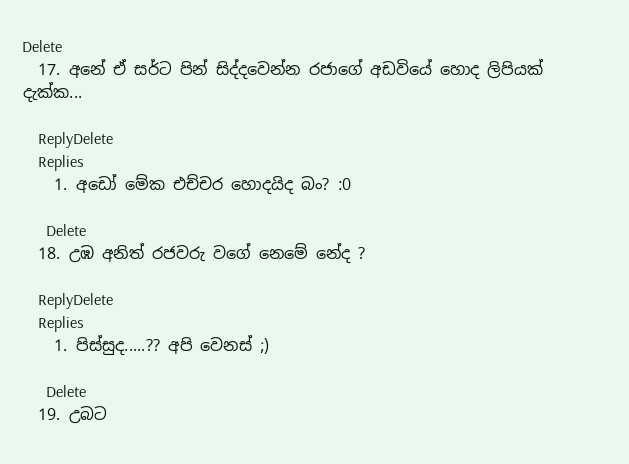Delete
  17. අනේ ඒ සර්ට පින් සිද්දවෙන්න රජාගේ අඩවියේ හොද ලිපියක් දැක්ක...

    ReplyDelete
    Replies
    1. අඩෝ මේක එච්චර හොදයිද බං? :0

      Delete
  18. උඹ අනිත් රජවරු වගේ නෙමේ නේද ?

    ReplyDelete
    Replies
    1. පිස්සුද.....?? අපි වෙනස් ;)

      Delete
  19. උබට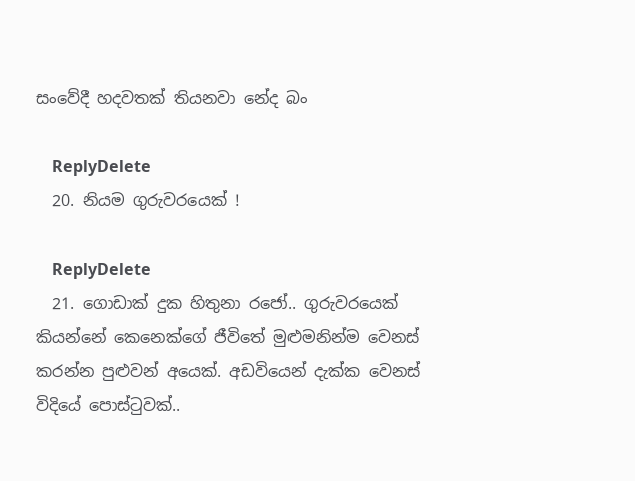සංවේදී හදවතක් තියනවා නේද බං

    ReplyDelete
  20. නියම ගුරුවරයෙක් !

    ReplyDelete
  21. ගොඩාක් දුක හිතුනා රජෝ.. ගුරුවරයෙක් කියන්නේ කෙනෙක්ගේ ජීවිතේ මුළුමනින්ම වෙනස් කරන්න පුළුවන් අයෙක්. අඩවියෙන් දැක්ක වෙනස් විදියේ පොස්ටුවක්..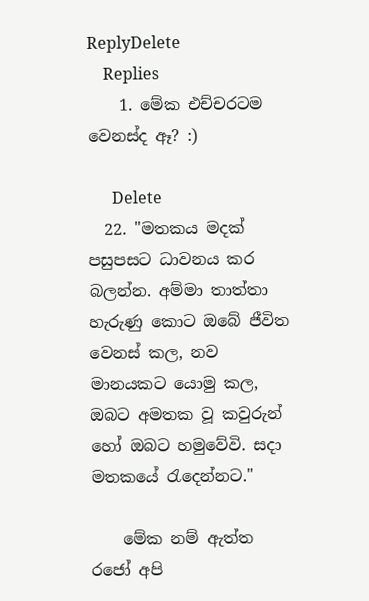ReplyDelete
    Replies
    1. මේක එච්චරටම වෙනස්ද ඈ? :)

      Delete
  22. "මතකය මදක් පසුපසට ධාවනය කර බලන්න. අම්මා තාත්තා හැරුණු කොට ඔබේ ජීවිත වෙනස් කල, නව මානයකට යොමු කල, ඔබට අමතක වූ කවුරුන් හෝ ඔබට හමුවේවි. සදා මතකයේ රැදෙන්නට."

    මේක නම් ඇත්ත රජෝ අපි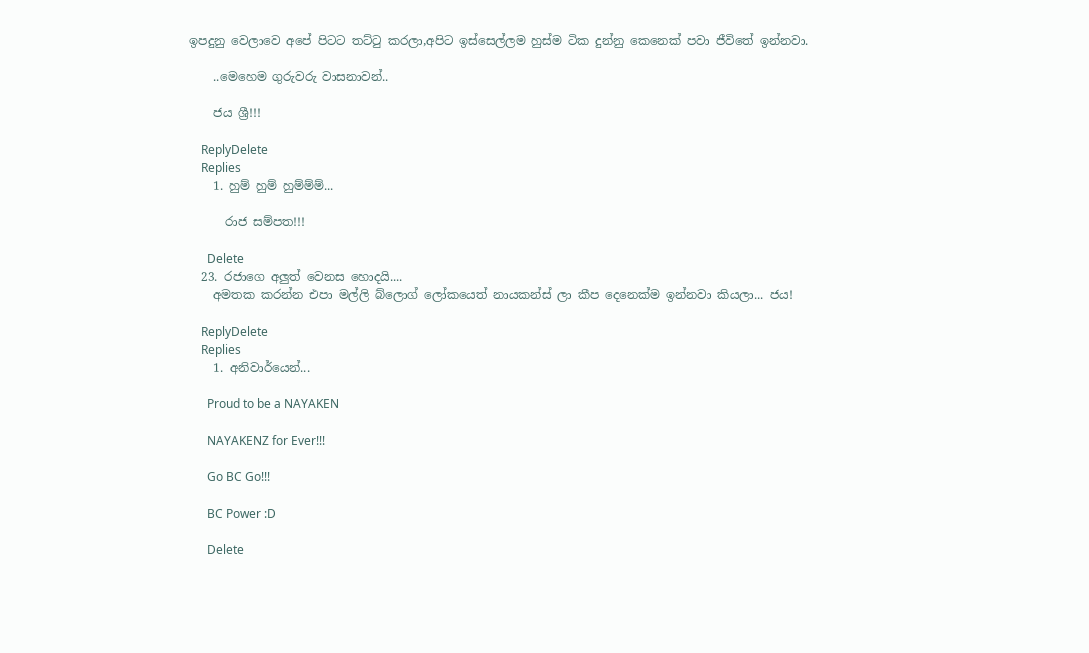ඉපදුනු වෙලාවෙ අපේ පිටට තට්ටු කරලා,අපිට ඉස්සෙල්ලම හුස්ම ටික දුන්නු කෙනෙක් පවා ජීවිතේ ඉන්නවා.

    ..මෙහෙම ගුරුවරු වාසනාවන්..

    ජය ශ්‍රී!!!

    ReplyDelete
    Replies
    1. හුම් හුම් හුම්ම්ම්...

      රාජ සම්පත!!!

      Delete
  23. රජාගෙ අලුත් වෙනස හොදයි....
    අමතක කරන්න එපා මල්ලි බ්ලොග් ලෝකයෙත් නායකන්ස් ලා කීප දෙනෙක්ම ඉන්නවා කියලා... ජය!

    ReplyDelete
    Replies
    1. අනිවාර්යෙන්...

      Proud to be a NAYAKEN

      NAYAKENZ for Ever!!!

      Go BC Go!!!

      BC Power :D

      Delete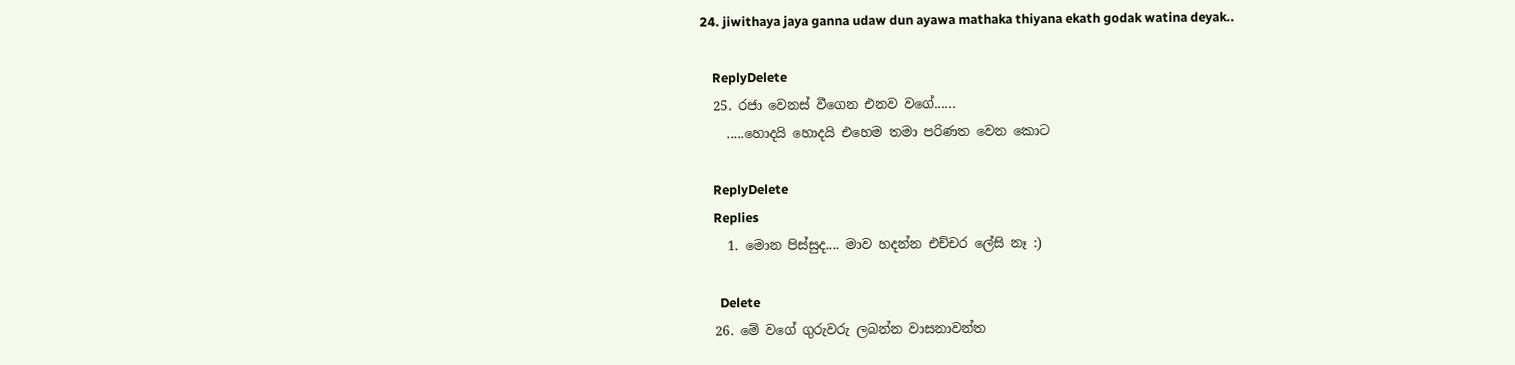24. jiwithaya jaya ganna udaw dun ayawa mathaka thiyana ekath godak watina deyak..

    ReplyDelete
  25. රජා වෙනස් වීගෙන එනව වගේ......
    .....හොදයි හොදයි එහෙම තමා පරිණත වෙන කොට

    ReplyDelete
    Replies
    1. මොන පිස්සුද.... මාව හදන්න එච්චර ලේසි නෑ :)

      Delete
  26. මේ වගේ ගුරුවරු ලබන්න වාසනාවන්ත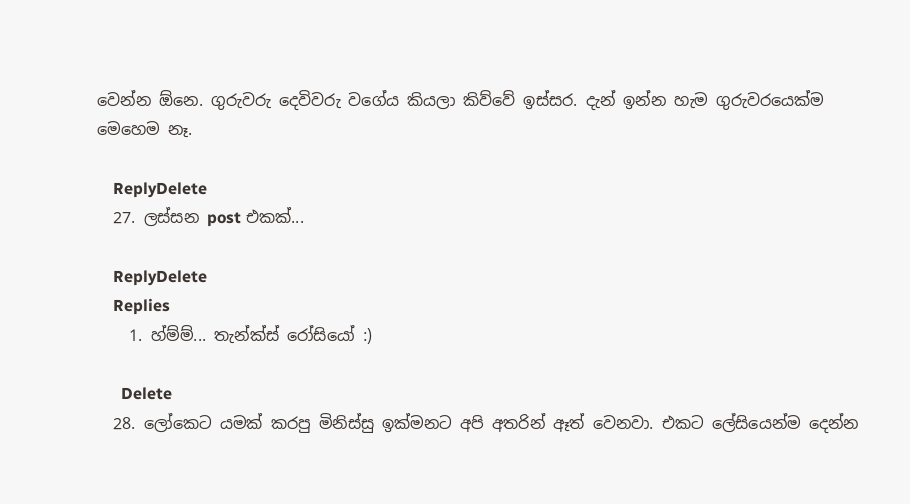වෙන්න ඕනෙ. ගුරුවරු දෙවිවරු වගේය කියලා කිව්වේ ඉස්සර. දැන් ඉන්න හැම ගුරුවරයෙක්ම මෙහෙම නෑ.

    ReplyDelete
  27. ලස්සන post එකක්...

    ReplyDelete
    Replies
    1. හ්ම්ම්... තැන්ක්ස් රෝසියෝ :)

      Delete
  28. ලෝකෙට යමක් කරපු මිනිස්සු ඉක්මනට අපි අතරින් ඈත් වෙනවා. එකට ලේසියෙන්ම දෙන්න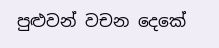පුළුවන් වචන දෙකේ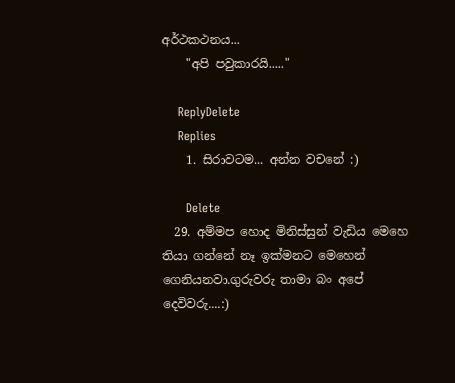අර්ථකථනය...
    "අපි පවුකාරයි....."

    ReplyDelete
    Replies
    1. සිරාවටම... අන්න වචනේ :)

      Delete
  29. අම්මප හොද මිනිස්සුන් වැඩිය මෙහෙ තියා ගන්නේ නෑ ඉක්මනට මෙහෙන් ගෙනියනවා.ගුරුවරු තාමා බං අපේ දෙවිවරු....:)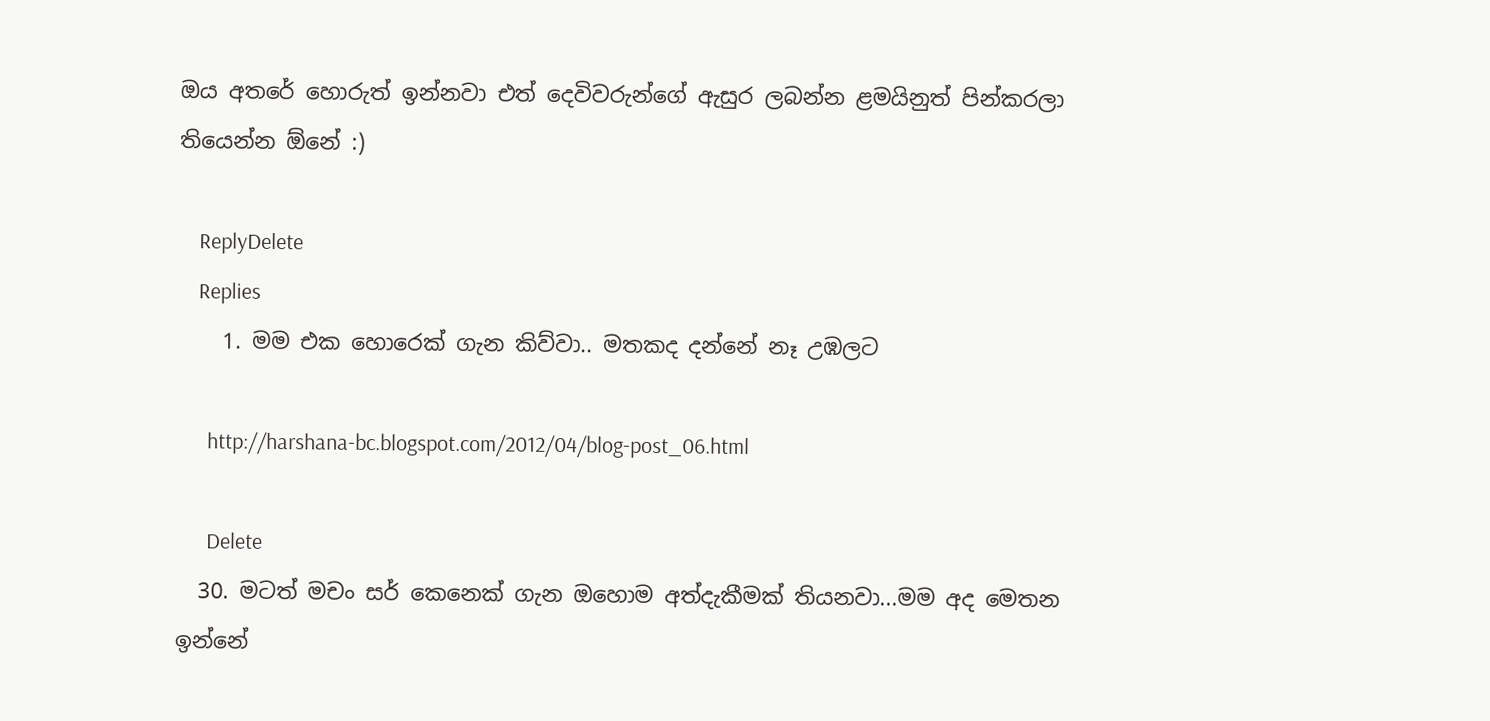ඔය අතරේ හොරුත් ඉන්නවා එත් දෙවිවරුන්ගේ ඇසුර ලබන්න ළමයිනුත් පින්කරලා තියෙන්න ඕනේ :)

    ReplyDelete
    Replies
    1. මම එක හොරෙක් ගැන කිව්වා.. මතකද දන්නේ නෑ උඹලට

      http://harshana-bc.blogspot.com/2012/04/blog-post_06.html

      Delete
  30. මටත් මචං සර් කෙනෙක් ගැන ඔහොම අත්දැකීමක් තියනවා...මම අද මෙතන ඉන්නේ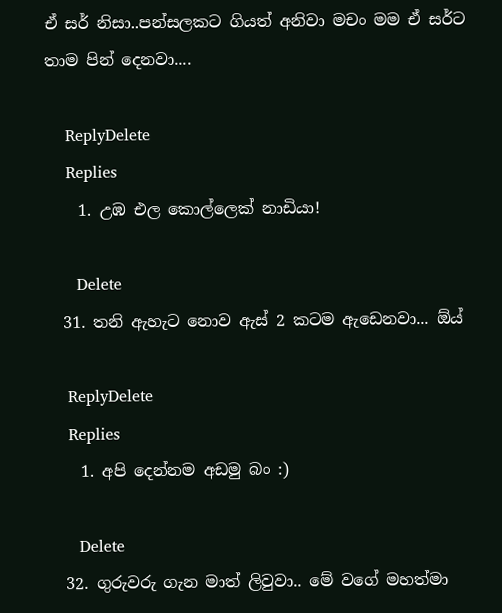ඒ සර් නිසා..පන්සලකට ගියත් අනිවා මචං මම ඒ සර්ට තාම පින් දෙනවා....

    ReplyDelete
    Replies
    1. උඹ එල කොල්ලෙක් නාඩියා!

      Delete
  31. තනි ඇහැට නොව ඇස් 2 කටම ඇඩෙනවා... ඕය්

    ReplyDelete
    Replies
    1. අපි දෙන්නම අඩමු බං :)

      Delete
  32. ගුරුවරු ගැන මාත් ලිවුවා.. මේ වගේ මහත්මා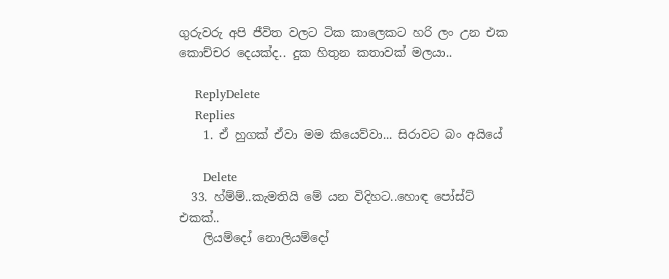ගුරුවරු අපි ජීවිත වලට ටික කාලෙකට හරි ලං උන එක කොච්චර දෙයක්ද.. දුක හිතුන කතාවක් මලයා..

    ReplyDelete
    Replies
    1. ඒ හුගක් ඒවා මම කියෙව්වා... සිරාවට බං අයියේ

      Delete
  33. හ්ම්ම්..කැමතියි මේ යන විදිහට..හොඳ පෝස්ට් එකක්..
    ලියම්දෝ නොලියම්දෝ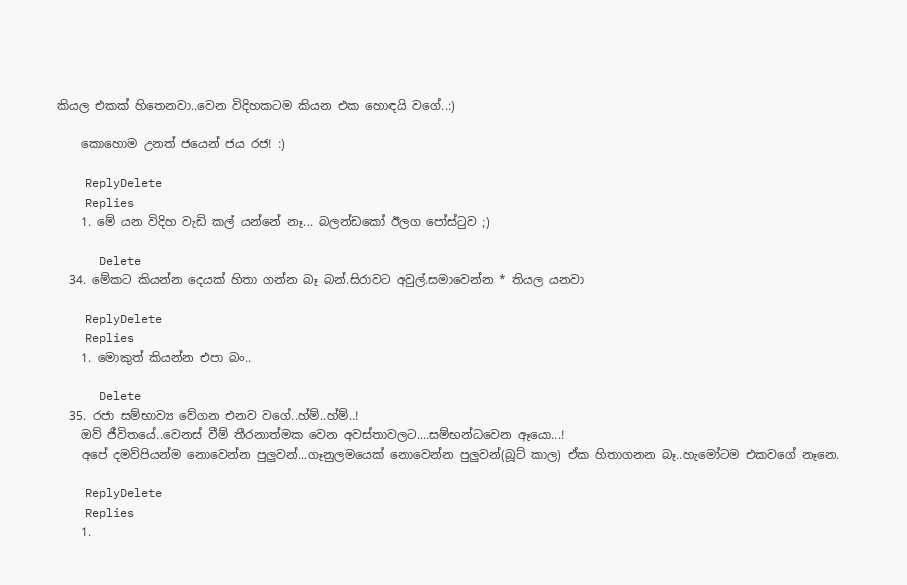කියල එකක් හිතෙනවා..වෙන විදිහකටම කියන එක හොඳයි වගේ..:)

    කොහොම උනත් ජයෙන් ජය රජ! :)

    ReplyDelete
    Replies
    1. මේ යන විදිහ වැඩි කල් යන්නේ නෑ... බලන්ඩකෝ ඊලග පෝස්ටුව ;)

      Delete
  34. මේකට කියන්න දෙයක් හිතා ගන්න බෑ බන්.සිරාවට අවුල්.සමාවෙන්න * තියල යනවා

    ReplyDelete
    Replies
    1. මොකුත් කියන්න එපා බං..

      Delete
  35. රජා සම්භාව්‍ය වේගන එනව වගේ..හ්ම්..හ්ම්..!
    ඔව් ජීවිතයේ..වෙනස් වීම් තීරනාත්මක වෙන අවස්තාවලට....සම්භන්ධවෙන ඈයො...!
    අපේ දමව්පියන්ම නොවෙන්න පුලුවන්...ගෑනුලමයෙක් නොවෙන්න පුලුවන්(බූට් කාල) ඒක හිතාගනන බෑ..හැමෝටම එකවගේ නෑනෙ.

    ReplyDelete
    Replies
    1.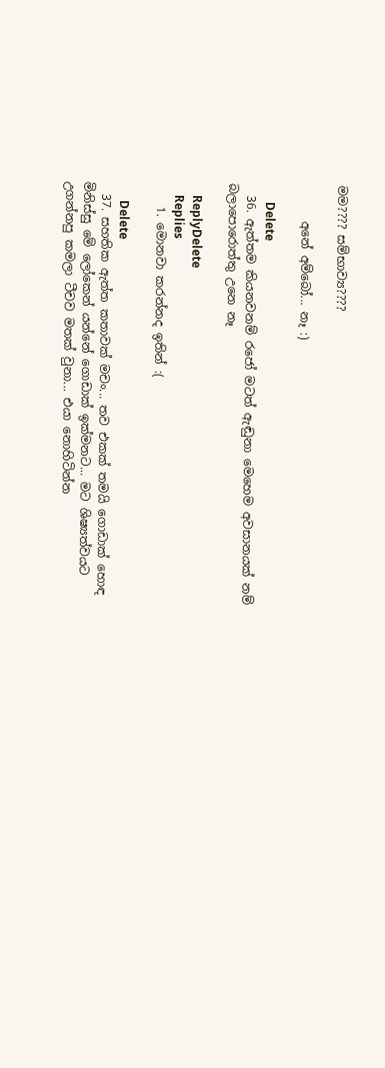මම???? සම්භාව්‍ය????

      අනේ අම්බෝ... නෑ :)

      Delete
  36. ඇත්තම කියනවනම් රජෝ මටත් ඇඬුනා මෙහෙම අවසානයක් නම් බලාපොරොත්තු උනෙ නෑ

    ReplyDelete
    Replies
    1. මොනවා කරන්නද ඉතින් :(

      Delete
  37. සහතික ඇත්ත කතාවක් මචං... තව එකක් තමයි ගොඩාක් හොඳ මිනිස්සු මේ ලෝකෙන් යන්නේ ගොඩාක් ඉක්මනට... මට ශිෂ්‍යත්වයට උගන්නපු කමලා ටීචව මතක් වුනා... එයා නොහිටින්න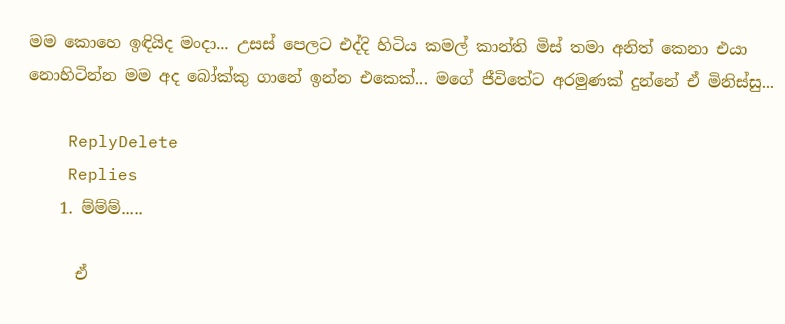මම කොහෙ ඉඳියිද මංදා... උසස් පෙලට එද්දි හිටිය කමල් කාන්ති මිස් තමා අනිත් කෙනා එයා නොහිටින්න මම අද බෝක්කු ගානේ ඉන්න එකෙක්... මගේ ජීවිතේට අරමුණක් දුන්නේ ඒ මිනිස්සු...

    ReplyDelete
    Replies
    1. ම්ම්ම්.....

      ඒ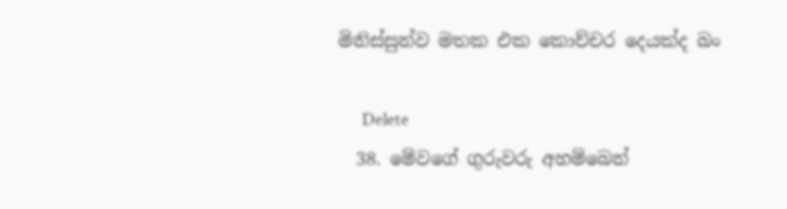මිනිස්සුන්ව මතක එක කොච්චර දෙයක්ද බං

      Delete
  38. මේවගේ ගුරුවරු අහම්බෙන්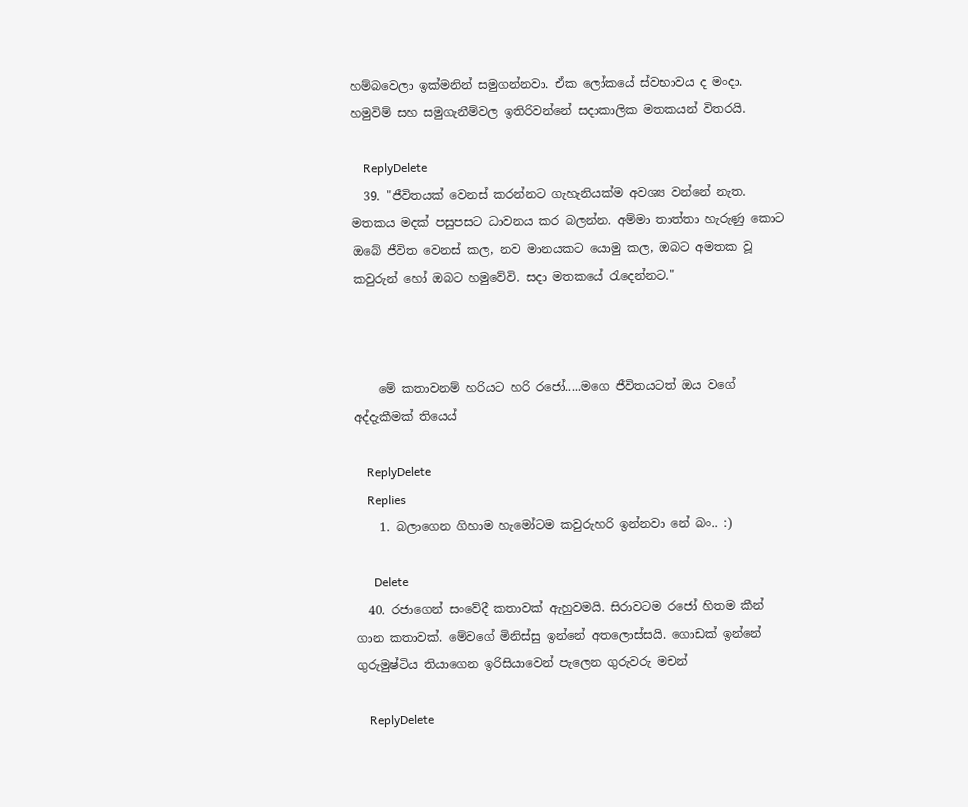හම්බවෙලා ඉක්මනින් සමුගන්නවා. ඒක ලෝකයේ ස්වභාවය ද මංදා. හමුවිම් සහ සමුගැනීම්වල ඉතිරිවන්නේ සදාකාලික මතකයන් විතරයි.

    ReplyDelete
  39. "ජීවිතයක් වෙනස් කරන්නට ගැහැනියක්ම අවශ්‍ය වන්නේ නැත. මතකය මදක් පසුපසට ධාවනය කර බලන්න. අම්මා තාත්තා හැරුණු කොට ඔබේ ජීවිත වෙනස් කල, නව මානයකට යොමු කල, ඔබට අමතක වූ කවුරුන් හෝ ඔබට හමුවේවි. සදා මතකයේ රැදෙන්නට."



    මේ කතාවනම් හරියට හරි රජෝ.....මගෙ ජීවිතයටත් ඔය වගේ අද්දැකීමක් තියෙය්

    ReplyDelete
    Replies
    1. බලාගෙන ගිහාම හැමෝටම කවුරුහරි ඉන්නවා නේ බං.. :)

      Delete
  40. රජාගෙන් සංවේදී කතාවක් ඇහුවමයි. සිරාවටම රජෝ හිතම කීන් ගාන කතාවක්. මේවගේ මිනිස්සු ඉන්නේ අතලොස්සයි. ගොඩක් ඉන්නේ ගුරුමුෂ්ටිය තියාගෙන ඉරිසියාවෙන් පැලෙන ගුරුවරු මචන්

    ReplyDelete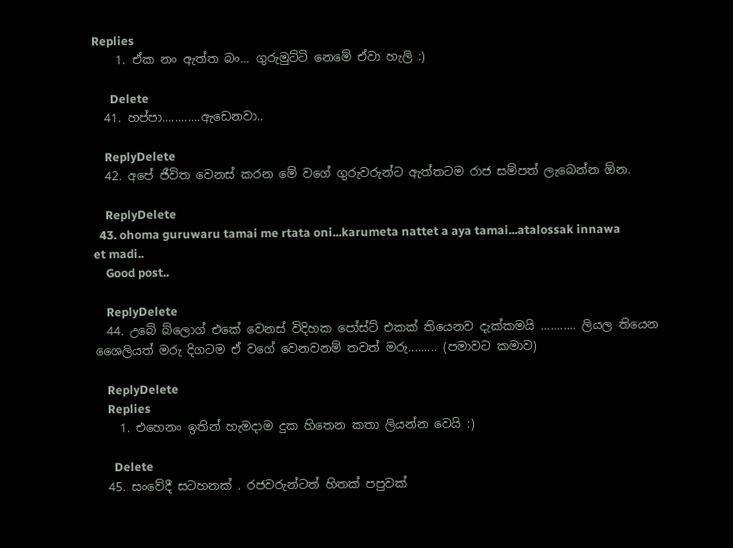Replies
    1. ඒක නං ඇත්ත බං... ගුරුමුට්ටි නෙමේ ඒවා හැලි :)

      Delete
  41. හප්පා............ඇඩෙනවා..

    ReplyDelete
  42. අපේ ජීවිත වෙනස් කරන මේ වගේ ගුරුවරුන්ට ඇත්තටම රාජ සම්පත් ලැබෙන්න ඕන.

    ReplyDelete
  43. ohoma guruwaru tamai me rtata oni...karumeta nattet a aya tamai...atalossak innawa et madi..
    Good post..

    ReplyDelete
  44. උබේ බ්ලොග් එකේ වෙනස් විදිහක පෝස්ට් එකක් තියෙනව දැක්කමයි ........... ලියල තියෙන ශෛලියත් මරු දිගටම ඒ වගේ වෙනවනම් තවත් මරු......... (පමාවට කමාව)

    ReplyDelete
    Replies
    1. එහෙනං ඉතින් හැමදාම දුක හිතෙන කතා ලියන්න වෙයි :)

      Delete
  45. සංවේදී සටහනක් . රජවරුන්ටත් හිතක් පපුවක්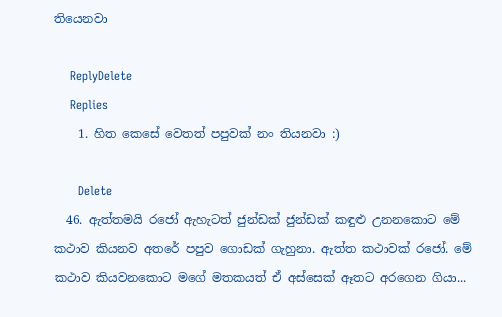තියෙනවා

    ReplyDelete
    Replies
    1. හිත කෙසේ වෙතත් පපුවක් නං තියනවා :)

      Delete
  46. ඇත්තමයි රජෝ ඇහැටත් ජුන්ඩක් ජුන්ඩක් කඳුළු උනනකොට මේ කථාව කියනව අතරේ පපුව ගොඩක් ගැහුනා. ඇත්ත කථාවක් රජෝ. මේ කථාව කියවනකොට මගේ මතකයත් ඒ අස්සෙක් ඈතට අරගෙන ගියා...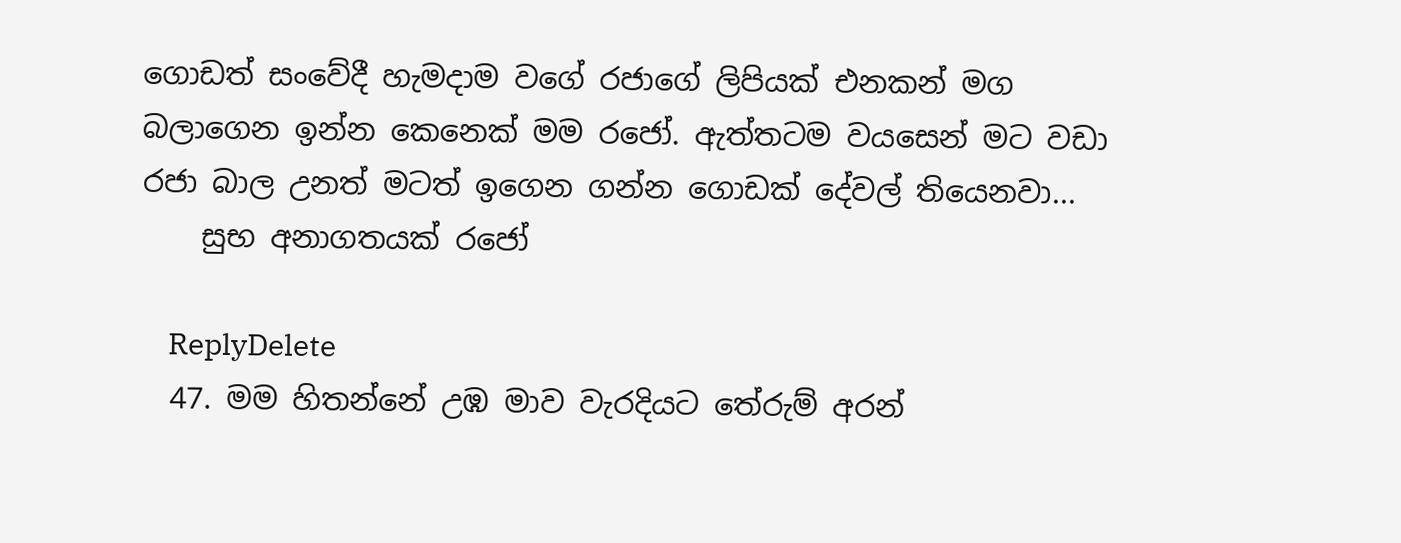ගොඩත් සංවේදී හැමදාම වගේ රජාගේ ලිපියක් එනකන් මග බලාගෙන ඉන්න කෙනෙක් මම රජෝ. ඇත්තටම වයසෙන් මට වඩා රජා බාල උනත් මටත් ඉගෙන ගන්න ගොඩක් දේවල් තියෙනවා...
    සුභ අනාගතයක් රජෝ

    ReplyDelete
  47. මම හිතන්නේ උඹ මාව වැරදියට තේරුම් අරන්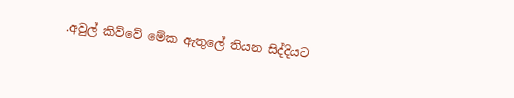.අවුල් කිව්වේ මේක ඇතුලේ තියන සිද්දියට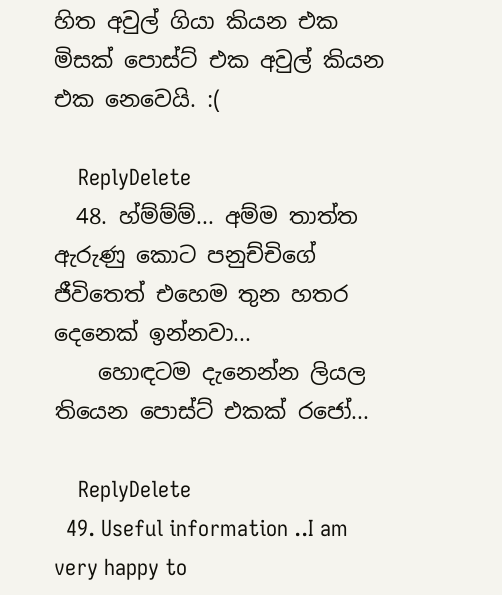හිත අවුල් ගියා කියන එක මිසක් පොස්ට් එක අවුල් කියන එක නෙවෙයි. :(

    ReplyDelete
  48. හ්ම්ම්ම්... අම්ම තාත්ත ඇරුණු කොට පනුච්චිගේ ජීවිතෙත් එහෙම තුන හතර දෙනෙක් ඉන්නවා...
    හොඳටම දැනෙන්න ලියල තියෙන පොස්ට් එකක් රජෝ...

    ReplyDelete
  49. Useful information ..I am very happy to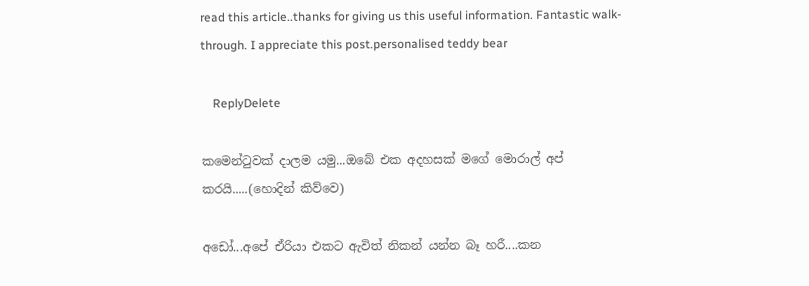read this article..thanks for giving us this useful information. Fantastic walk-through. I appreciate this post.personalised teddy bear

    ReplyDelete

කමෙන්ටුවක් දාලම යමු...ඔබේ එක අදහසක් මගේ මොරාල් අප් කරයි.....(හොදින් කිව්වෙ)

අඩෝ...අපේ ඒරියා එකට ඇවිත් නිකන් යන්න බෑ හරී....කන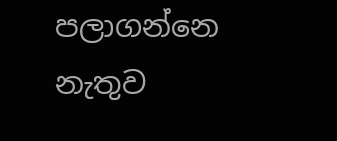පලාගන්නෙ නැතුව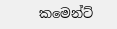කමෙන්ට්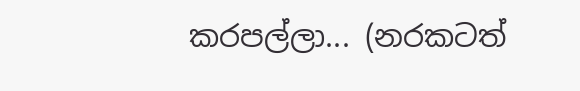කරපල්ලා... (නරකටත්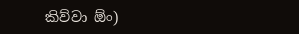කිව්වා ඕං)